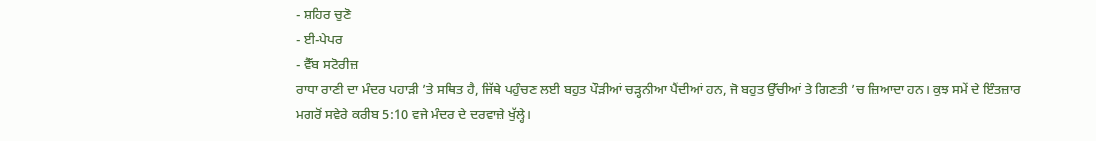- ਸ਼ਹਿਰ ਚੁਣੋ
- ਈ-ਪੇਪਰ
- ਵੈੱਬ ਸਟੋਰੀਜ਼
ਰਾਧਾ ਰਾਣੀ ਦਾ ਮੰਦਰ ਪਹਾੜੀ ’ਤੇ ਸਥਿਤ ਹੈ, ਜਿੱਥੇ ਪਹੁੰਚਣ ਲਈ ਬਹੁਤ ਪੌੜੀਆਂ ਚੜ੍ਹਨੀਆ ਪੈਂਦੀਆਂ ਹਨ, ਜੋ ਬਹੁਤ ਉੱਚੀਆਂ ਤੇ ਗਿਣਤੀ ’ਚ ਜ਼ਿਆਦਾ ਹਨ। ਕੁਝ ਸਮੇਂ ਦੇ ਇੰਤਜ਼ਾਰ ਮਗਰੋਂ ਸਵੇਰੇ ਕਰੀਬ 5:10 ਵਜੇ ਮੰਦਰ ਦੇ ਦਰਵਾਜ਼ੇ ਖੁੱਲ੍ਹੇ।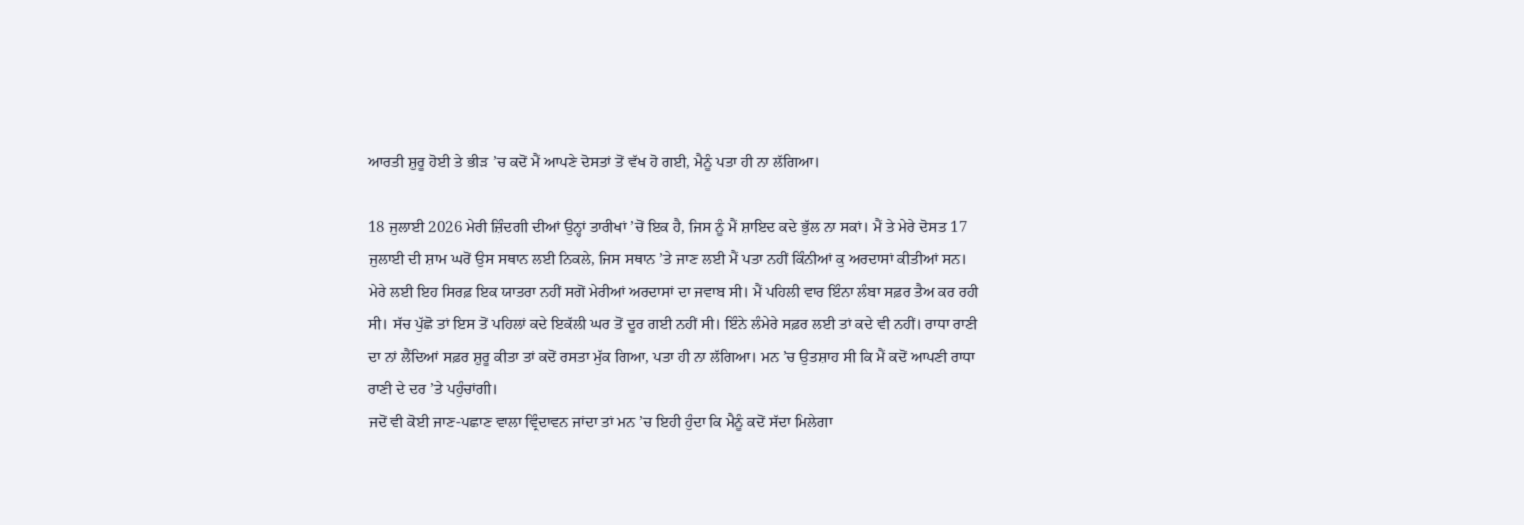ਆਰਤੀ ਸ਼ੁਰੂ ਹੋਈ ਤੇ ਭੀੜ ’ਚ ਕਦੋਂ ਮੈਂ ਆਪਣੇ ਦੋਸਤਾਂ ਤੋਂ ਵੱਖ ਹੋ ਗਈ, ਮੈਨੂੰ ਪਤਾ ਹੀ ਨਾ ਲੱਗਿਆ।

18 ਜੁਲਾਈ 2026 ਮੇਰੀ ਜ਼ਿੰਦਗੀ ਦੀਆਂ ਉਨ੍ਹਾਂ ਤਾਰੀਖਾਂ ’ਚੋਂ ਇਕ ਹੈ, ਜਿਸ ਨੂੰ ਮੈਂ ਸ਼ਾਇਦ ਕਦੇ ਭੁੱਲ ਨਾ ਸਕਾਂ। ਮੈਂ ਤੇ ਮੇਰੇ ਦੋਸਤ 17 ਜੁਲਾਈ ਦੀ ਸ਼ਾਮ ਘਰੋਂ ਉਸ ਸਥਾਨ ਲਈ ਨਿਕਲੇ, ਜਿਸ ਸਥਾਨ ’ਤੇ ਜਾਣ ਲਈ ਮੈਂ ਪਤਾ ਨਹੀਂ ਕਿੰਨੀਆਂ ਕੁ ਅਰਦਾਸਾਂ ਕੀਤੀਆਂ ਸਨ। ਮੇਰੇ ਲਈ ਇਹ ਸਿਰਫ਼ ਇਕ ਯਾਤਰਾ ਨਹੀਂ ਸਗੋਂ ਮੇਰੀਆਂ ਅਰਦਾਸਾਂ ਦਾ ਜਵਾਬ ਸੀ। ਮੈਂ ਪਹਿਲੀ ਵਾਰ ਇੰਨਾ ਲੰਬਾ ਸਫ਼ਰ ਤੈਅ ਕਰ ਰਹੀ ਸੀ। ਸੱਚ ਪੁੱਛੋ ਤਾਂ ਇਸ ਤੋਂ ਪਹਿਲਾਂ ਕਦੇ ਇਕੱਲੀ ਘਰ ਤੋਂ ਦੂਰ ਗਈ ਨਹੀਂ ਸੀ। ਇੰਨੇ ਲੰਮੇਰੇ ਸਫ਼ਰ ਲਈ ਤਾਂ ਕਦੇ ਵੀ ਨਹੀਂ। ਰਾਧਾ ਰਾਣੀ ਦਾ ਨਾਂ ਲੈਂਦਿਆਂ ਸਫ਼ਰ ਸ਼ੁਰੂ ਕੀਤਾ ਤਾਂ ਕਦੋਂ ਰਸਤਾ ਮੁੱਕ ਗਿਆ, ਪਤਾ ਹੀ ਨਾ ਲੱਗਿਆ। ਮਨ ’ਚ ਉਤਸ਼ਾਹ ਸੀ ਕਿ ਮੈਂ ਕਦੋਂ ਆਪਣੀ ਰਾਧਾ ਰਾਣੀ ਦੇ ਦਰ ’ਤੇ ਪਹੁੰਚਾਂਗੀ।
ਜਦੋਂ ਵੀ ਕੋਈ ਜਾਣ-ਪਛਾਣ ਵਾਲਾ ਵ੍ਰਿੰਦਾਵਨ ਜਾਂਦਾ ਤਾਂ ਮਨ ’ਚ ਇਹੀ ਹੁੰਦਾ ਕਿ ਮੈਨੂੰ ਕਦੋਂ ਸੱਦਾ ਮਿਲੇਗਾ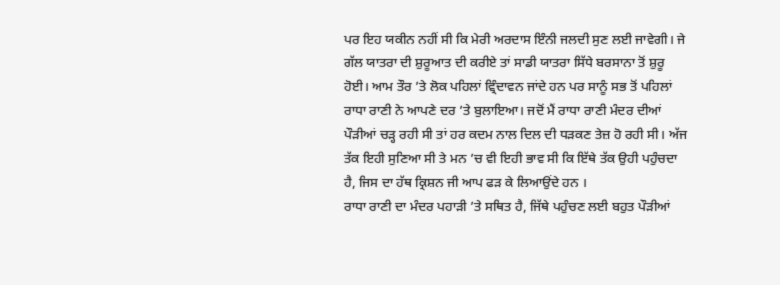ਪਰ ਇਹ ਯਕੀਨ ਨਹੀਂ ਸੀ ਕਿ ਮੇਰੀ ਅਰਦਾਸ ਇੰਨੀ ਜਲਦੀ ਸੁਣ ਲਈ ਜਾਵੇਗੀ। ਜੇ ਗੱਲ ਯਾਤਰਾ ਦੀ ਸ਼ੁਰੂਆਤ ਦੀ ਕਰੀਏ ਤਾਂ ਸਾਡੀ ਯਾਤਰਾ ਸਿੱਧੇ ਬਰਸਾਨਾ ਤੋਂ ਸ਼ੁਰੂ ਹੋਈ। ਆਮ ਤੌਰ ’ਤੇ ਲੋਕ ਪਹਿਲਾਂ ਵ੍ਰਿੰਦਾਵਨ ਜਾਂਦੇ ਹਨ ਪਰ ਸਾਨੂੰ ਸਭ ਤੋਂ ਪਹਿਲਾਂ ਰਾਧਾ ਰਾਣੀ ਨੇ ਆਪਣੇ ਦਰ ’ਤੇ ਬੁਲਾਇਆ। ਜਦੋਂ ਮੈਂ ਰਾਧਾ ਰਾਣੀ ਮੰਦਰ ਦੀਆਂ ਪੌੜੀਆਂ ਚੜ੍ਹ ਰਹੀ ਸੀ ਤਾਂ ਹਰ ਕਦਮ ਨਾਲ ਦਿਲ ਦੀ ਧੜਕਣ ਤੇਜ਼ ਹੋ ਰਹੀ ਸੀ। ਅੱਜ ਤੱਕ ਇਹੀ ਸੁਣਿਆ ਸੀ ਤੇ ਮਨ ’ਚ ਵੀ ਇਹੀ ਭਾਵ ਸੀ ਕਿ ਇੱਥੇ ਤੱਕ ਉਹੀ ਪਹੁੰਚਦਾ ਹੈ, ਜਿਸ ਦਾ ਹੱਥ ਕ੍ਰਿਸ਼ਨ ਜੀ ਆਪ ਫੜ ਕੇ ਲਿਆਉਂਦੇ ਹਨ ।
ਰਾਧਾ ਰਾਣੀ ਦਾ ਮੰਦਰ ਪਹਾੜੀ ’ਤੇ ਸਥਿਤ ਹੈ, ਜਿੱਥੇ ਪਹੁੰਚਣ ਲਈ ਬਹੁਤ ਪੌੜੀਆਂ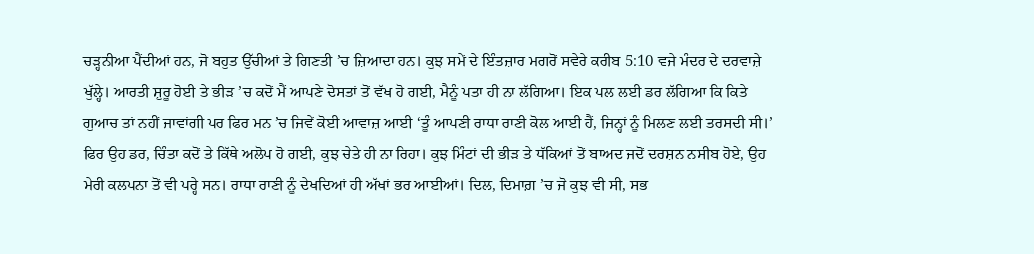ਚੜ੍ਹਨੀਆ ਪੈਂਦੀਆਂ ਹਨ, ਜੋ ਬਹੁਤ ਉੱਚੀਆਂ ਤੇ ਗਿਣਤੀ ’ਚ ਜ਼ਿਆਦਾ ਹਨ। ਕੁਝ ਸਮੇਂ ਦੇ ਇੰਤਜ਼ਾਰ ਮਗਰੋਂ ਸਵੇਰੇ ਕਰੀਬ 5:10 ਵਜੇ ਮੰਦਰ ਦੇ ਦਰਵਾਜ਼ੇ ਖੁੱਲ੍ਹੇ। ਆਰਤੀ ਸ਼ੁਰੂ ਹੋਈ ਤੇ ਭੀੜ ’ਚ ਕਦੋਂ ਮੈਂ ਆਪਣੇ ਦੋਸਤਾਂ ਤੋਂ ਵੱਖ ਹੋ ਗਈ, ਮੈਨੂੰ ਪਤਾ ਹੀ ਨਾ ਲੱਗਿਆ। ਇਕ ਪਲ ਲਈ ਡਰ ਲੱਗਿਆ ਕਿ ਕਿਤੇ ਗੁਆਚ ਤਾਂ ਨਹੀਂ ਜਾਵਾਂਗੀ ਪਰ ਫਿਰ ਮਨ ’ਚ ਜਿਵੇਂ ਕੋਈ ਆਵਾਜ਼ ਆਈ ‘ਤੂੰ ਆਪਣੀ ਰਾਧਾ ਰਾਣੀ ਕੋਲ ਆਈ ਹੈਂ, ਜਿਨ੍ਹਾਂ ਨੂੰ ਮਿਲਣ ਲਈ ਤਰਸਦੀ ਸੀ।’ ਫਿਰ ਉਹ ਡਰ, ਚਿੰਤਾ ਕਦੋਂ ਤੇ ਕਿੱਥੇ ਅਲੋਪ ਹੋ ਗਈ, ਕੁਝ ਚੇਤੇ ਹੀ ਨਾ ਰਿਹਾ। ਕੁਝ ਮਿੰਟਾਂ ਦੀ ਭੀੜ ਤੇ ਧੱਕਿਆਂ ਤੋਂ ਬਾਅਦ ਜਦੋਂ ਦਰਸ਼ਨ ਨਸੀਬ ਹੋਏ, ਉਹ ਮੇਰੀ ਕਲਪਨਾ ਤੋਂ ਵੀ ਪਰ੍ਹੇ ਸਨ। ਰਾਧਾ ਰਾਣੀ ਨੂੰ ਦੇਖਦਿਆਂ ਹੀ ਅੱਖਾਂ ਭਰ ਆਈਆਂ। ਦਿਲ, ਦਿਮਾਗ਼ ’ਚ ਜੋ ਕੁਝ ਵੀ ਸੀ, ਸਭ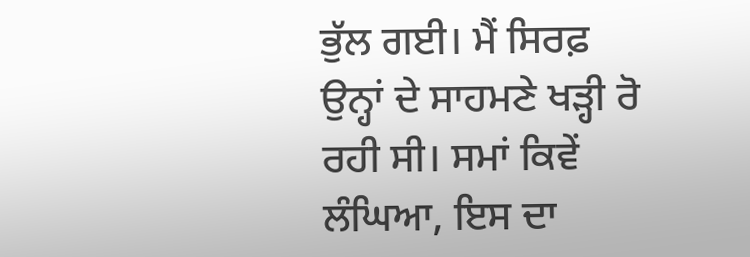ਭੁੱਲ ਗਈ। ਮੈਂ ਸਿਰਫ਼ ਉਨ੍ਹਾਂ ਦੇ ਸਾਹਮਣੇ ਖੜ੍ਹੀ ਰੋ ਰਹੀ ਸੀ। ਸਮਾਂ ਕਿਵੇਂ ਲੰਘਿਆ, ਇਸ ਦਾ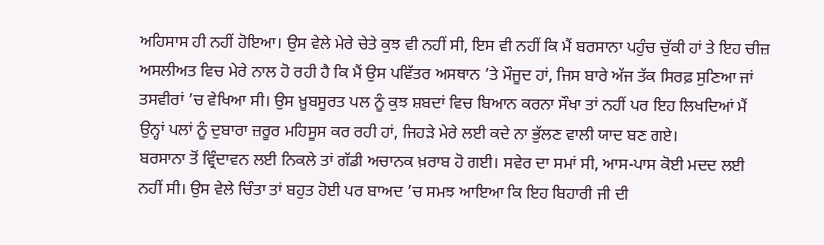ਅਹਿਸਾਸ ਹੀ ਨਹੀਂ ਹੋਇਆ। ਉਸ ਵੇਲੇ ਮੇਰੇ ਚੇਤੇ ਕੁਝ ਵੀ ਨਹੀਂ ਸੀ, ਇਸ ਵੀ ਨਹੀਂ ਕਿ ਮੈਂ ਬਰਸਾਨਾ ਪਹੁੰਚ ਚੁੱਕੀ ਹਾਂ ਤੇ ਇਹ ਚੀਜ਼ ਅਸਲੀਅਤ ਵਿਚ ਮੇਰੇ ਨਾਲ ਹੋ ਰਹੀ ਹੈ ਕਿ ਮੈਂ ਉਸ ਪਵਿੱਤਰ ਅਸਥਾਨ ’ਤੇ ਮੌਜੂਦ ਹਾਂ, ਜਿਸ ਬਾਰੇ ਅੱਜ ਤੱਕ ਸਿਰਫ਼ ਸੁਣਿਆ ਜਾਂ ਤਸਵੀਰਾਂ ’ਚ ਵੇਖਿਆ ਸੀ। ਉਸ ਖ਼ੂਬਸੂਰਤ ਪਲ ਨੂੰ ਕੁਝ ਸ਼ਬਦਾਂ ਵਿਚ ਬਿਆਨ ਕਰਨਾ ਸੌਖਾ ਤਾਂ ਨਹੀਂ ਪਰ ਇਹ ਲਿਖਦਿਆਂ ਮੈਂ ਉਨ੍ਹਾਂ ਪਲਾਂ ਨੂੰ ਦੁਬਾਰਾ ਜ਼ਰੂਰ ਮਹਿਸੂਸ ਕਰ ਰਹੀ ਹਾਂ, ਜਿਹੜੇ ਮੇਰੇ ਲਈ ਕਦੇ ਨਾ ਭੁੱਲਣ ਵਾਲੀ ਯਾਦ ਬਣ ਗਏ।
ਬਰਸਾਨਾ ਤੋਂ ਵ੍ਰਿੰਦਾਵਨ ਲਈ ਨਿਕਲੇ ਤਾਂ ਗੱਡੀ ਅਚਾਨਕ ਖ਼ਰਾਬ ਹੋ ਗਈ। ਸਵੇਰ ਦਾ ਸਮਾਂ ਸੀ, ਆਸ-ਪਾਸ ਕੋਈ ਮਦਦ ਲਈ ਨਹੀਂ ਸੀ। ਉਸ ਵੇਲੇ ਚਿੰਤਾ ਤਾਂ ਬਹੁਤ ਹੋਈ ਪਰ ਬਾਅਦ ’ਚ ਸਮਝ ਆਇਆ ਕਿ ਇਹ ਬਿਹਾਰੀ ਜੀ ਦੀ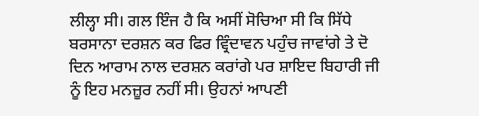ਲੀਲ੍ਹਾ ਸੀ। ਗਲ ਇੰਜ ਹੈ ਕਿ ਅਸੀਂ ਸੋਚਿਆ ਸੀ ਕਿ ਸਿੱਧੇ ਬਰਸਾਨਾ ਦਰਸ਼ਨ ਕਰ ਫਿਰ ਵ੍ਰਿੰਦਾਵਨ ਪਹੁੰਚ ਜਾਵਾਂਗੇ ਤੇ ਦੋ ਦਿਨ ਆਰਾਮ ਨਾਲ ਦਰਸ਼ਨ ਕਰਾਂਗੇ ਪਰ ਸ਼ਾਇਦ ਬਿਹਾਰੀ ਜੀ ਨੂੰ ਇਹ ਮਨਜ਼ੂਰ ਨਹੀਂ ਸੀ। ਉਹਨਾਂ ਆਪਣੀ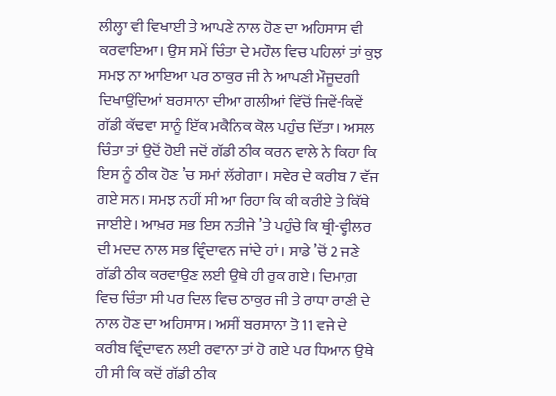ਲੀਲ੍ਹਾ ਵੀ ਵਿਖਾਈ ਤੇ ਆਪਣੇ ਨਾਲ ਹੋਣ ਦਾ ਅਹਿਸਾਸ ਵੀ ਕਰਵਾਇਆ। ਉਸ ਸਮੇਂ ਚਿੰਤਾ ਦੇ ਮਹੌਲ ਵਿਚ ਪਹਿਲਾਂ ਤਾਂ ਕੁਝ ਸਮਝ ਨਾ ਆਇਆ ਪਰ ਠਾਕੁਰ ਜੀ ਨੇ ਆਪਣੀ ਮੌਜੂਦਗੀ ਦਿਖਾਉਂਦਿਆਂ ਬਰਸਾਨਾ ਦੀਆ ਗਲੀਆਂ ਵਿੱਚੋਂ ਜਿਵੇਂ-ਕਿਵੇਂ ਗੱਡੀ ਕੱਢਵਾ ਸਾਨੂੰ ਇੱਕ ਮਕੈਨਿਕ ਕੋਲ ਪਹੁੰਚ ਦਿੱਤਾ। ਅਸਲ ਚਿੰਤਾ ਤਾਂ ਉਦੋਂ ਹੋਈ ਜਦੋਂ ਗੱਡੀ ਠੀਕ ਕਰਨ ਵਾਲੇ ਨੇ ਕਿਹਾ ਕਿ ਇਸ ਨੂੰ ਠੀਕ ਹੋਣ ’ਚ ਸਮਾਂ ਲੱਗੇਗਾ। ਸਵੇਰ ਦੇ ਕਰੀਬ 7 ਵੱਜ ਗਏ ਸਨ। ਸਮਝ ਨਹੀਂ ਸੀ ਆ ਰਿਹਾ ਕਿ ਕੀ ਕਰੀਏ ਤੇ ਕਿੱਥੇ ਜਾਈਏ। ਆਖ਼ਰ ਸਭ ਇਸ ਨਤੀਜੇ ’ਤੇ ਪਹੁੰਚੇ ਕਿ ਥ੍ਰੀ-ਵ੍ਹੀਲਰ ਦੀ ਮਦਦ ਨਾਲ ਸਭ ਵ੍ਰਿੰਦਾਵਨ ਜਾਂਦੇ ਹਾਂ। ਸਾਡੇ ’ਚੋਂ 2 ਜਣੇ ਗੱਡੀ ਠੀਕ ਕਰਵਾਉਣ ਲਈ ਉਥੇ ਹੀ ਰੁਕ ਗਏ। ਦਿਮਾਗ਼ ਵਿਚ ਚਿੰਤਾ ਸੀ ਪਰ ਦਿਲ ਵਿਚ ਠਾਕੁਰ ਜੀ ਤੇ ਰਾਧਾ ਰਾਣੀ ਦੇ ਨਾਲ ਹੋਣ ਦਾ ਅਹਿਸਾਸ। ਅਸੀਂ ਬਰਸਾਨਾ ਤੋ 11 ਵਜੇ ਦੇ ਕਰੀਬ ਵ੍ਰਿੰਦਾਵਨ ਲਈ ਰਵਾਨਾ ਤਾਂ ਹੋ ਗਏ ਪਰ ਧਿਆਨ ਉਥੇ ਹੀ ਸੀ ਕਿ ਕਦੋਂ ਗੱਡੀ ਠੀਕ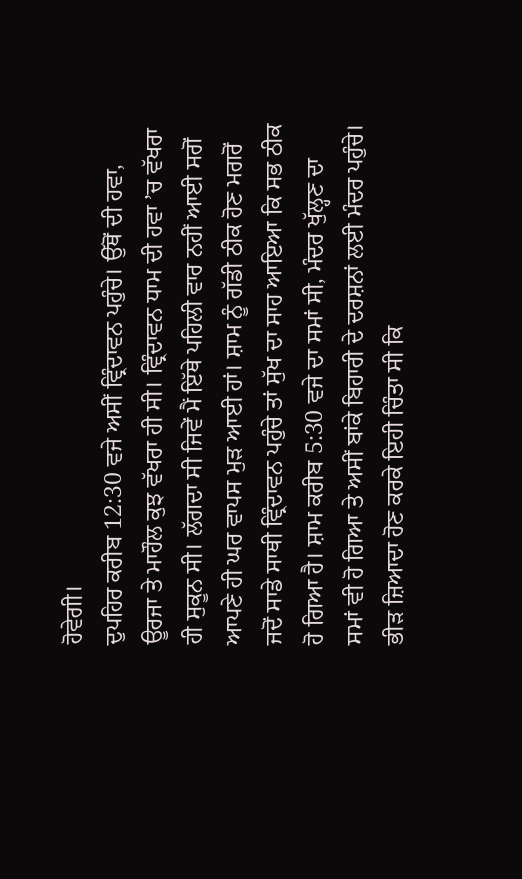ਹੋਵੇਗੀ।
ਦੁਪਹਿਰ ਕਰੀਬ 12:30 ਵਜੇ ਅਸੀਂ ਵ੍ਰਿੰਦਾਵਨ ਪਹੁੰਚੇ। ਉੱਥੋਂ ਦੀ ਹਵਾ, ਊਰਜਾ ਤੇ ਮਾਹੌਲ ਕੁਝ ਵੱਖਰਾ ਹੀ ਸੀ। ਵ੍ਰਿੰਦਾਵਨ ਧਾਮ ਦੀ ਹਵਾ ’ਚ ਵੱਖਰਾ ਹੀ ਸੁਕੂਨ ਸੀ। ਲੱਗਦਾ ਸੀ ਜਿਵੇਂ ਮੈਂ ਇੱਥੇ ਪਹਿਲੀ ਵਾਰ ਨਹੀਂ ਆਈ ਸਗੋਂ ਆਪਣੇ ਹੀ ਘਰ ਵਾਪਸ ਮੁੜ ਆਈ ਹਾਂ। ਸ਼ਾਮ ਨੂੰ ਗੱਡੀ ਠੀਕ ਹੋਣ ਮਗਰੋਂ ਜਦੋਂ ਸਾਡੇ ਸਾਥੀ ਵ੍ਰਿੰਦਾਵਨ ਪਹੁੰਚੇ ਤਾਂ ਸੁੱਖ ਦਾ ਸਾਹ ਆਇਆ ਕਿ ਸਭ ਠੀਕ ਹੋ ਗਿਆ ਹੈ। ਸ਼ਾਮ ਕਰੀਬ 5:30 ਵਜੇ ਦਾ ਸਮਾਂ ਸੀ, ਮੰਦਰ ਖੁੱਲ੍ਹਣ ਦਾ ਸਮਾਂ ਵੀ ਹੋ ਗਿਆ ਤੇ ਅਸੀਂ ਬਾਂਕੇ ਬਿਹਾਰੀ ਦੇ ਦਰਸ਼ਨਾਂ ਲਈ ਮੰਦਰ ਪਹੁੰਚੇ। ਭੀੜ ਜ਼ਿਆਦਾ ਹੋਣ ਕਰਕੇ ਇਹੀ ਚਿੰਤਾ ਸੀ ਕਿ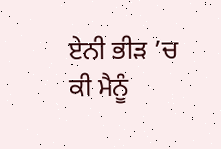ਏਨੀ ਭੀੜ ’ਚ ਕੀ ਮੈਨੂੰ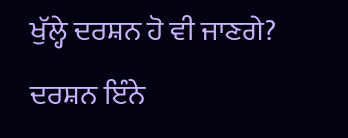ਖੁੱਲ੍ਹੇ ਦਰਸ਼ਨ ਹੋ ਵੀ ਜਾਣਗੇ? ਦਰਸ਼ਨ ਇੰਨੇ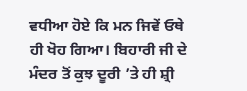ਵਧੀਆ ਹੋਏ ਕਿ ਮਨ ਜਿਵੇਂ ਓਥੇ ਹੀ ਖੋਹ ਗਿਆ। ਬਿਹਾਰੀ ਜੀ ਦੇ ਮੰਦਰ ਤੋਂ ਕੁਝ ਦੂਰੀ ’ਤੇ ਹੀ ਸ਼੍ਰੀ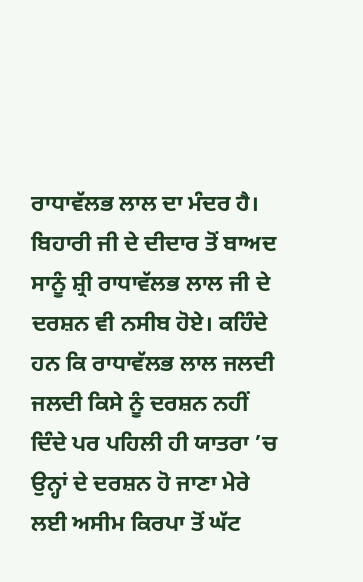ਰਾਧਾਵੱਲਭ ਲਾਲ ਦਾ ਮੰਦਰ ਹੈ। ਬਿਹਾਰੀ ਜੀ ਦੇ ਦੀਦਾਰ ਤੋਂ ਬਾਅਦ ਸਾਨੂੰ ਸ਼੍ਰੀ ਰਾਧਾਵੱਲਭ ਲਾਲ ਜੀ ਦੇ ਦਰਸ਼ਨ ਵੀ ਨਸੀਬ ਹੋਏ। ਕਹਿੰਦੇ ਹਨ ਕਿ ਰਾਧਾਵੱਲਭ ਲਾਲ ਜਲਦੀ ਜਲਦੀ ਕਿਸੇ ਨੂੰ ਦਰਸ਼ਨ ਨਹੀਂ ਦਿੰਦੇ ਪਰ ਪਹਿਲੀ ਹੀ ਯਾਤਰਾ ’ਚ ਉਨ੍ਹਾਂ ਦੇ ਦਰਸ਼ਨ ਹੋ ਜਾਣਾ ਮੇਰੇ ਲਈ ਅਸੀਮ ਕਿਰਪਾ ਤੋਂ ਘੱਟ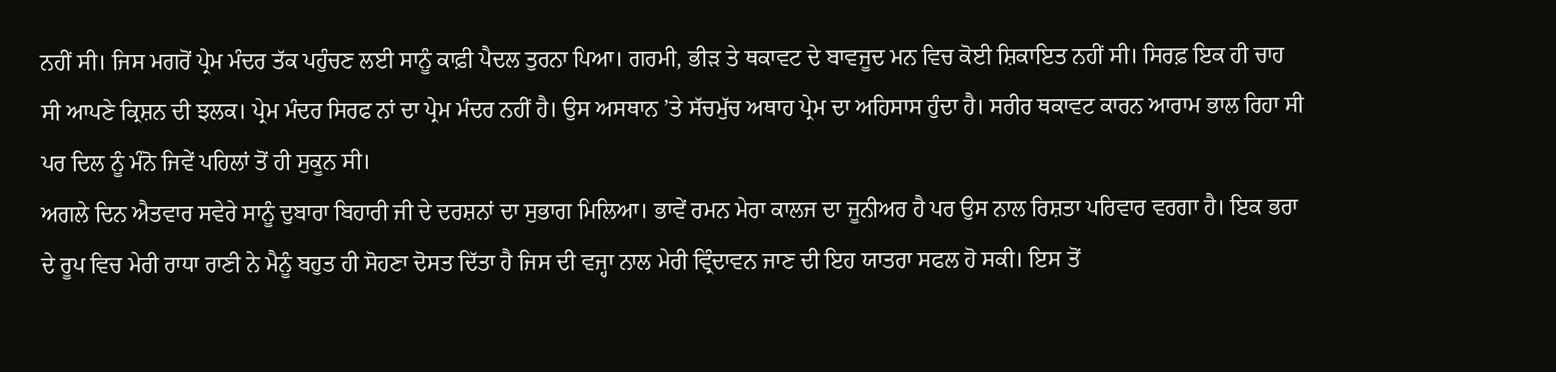ਨਹੀਂ ਸੀ। ਜਿਸ ਮਗਰੋਂ ਪ੍ਰੇਮ ਮੰਦਰ ਤੱਕ ਪਹੁੰਚਣ ਲਈ ਸਾਨੂੰ ਕਾਫ਼ੀ ਪੈਦਲ ਤੁਰਨਾ ਪਿਆ। ਗਰਮੀ, ਭੀੜ ਤੇ ਥਕਾਵਟ ਦੇ ਬਾਵਜੂਦ ਮਨ ਵਿਚ ਕੋਈ ਸ਼ਿਕਾਇਤ ਨਹੀਂ ਸੀ। ਸਿਰਫ਼ ਇਕ ਹੀ ਚਾਹ ਸੀ ਆਪਣੇ ਕ੍ਰਿਸ਼ਨ ਦੀ ਝਲਕ। ਪ੍ਰੇਮ ਮੰਦਰ ਸਿਰਫ ਨਾਂ ਦਾ ਪ੍ਰੇਮ ਮੰਦਰ ਨਹੀਂ ਹੈ। ਉਸ ਅਸਥਾਨ ’ਤੇ ਸੱਚਮੁੱਚ ਅਥਾਹ ਪ੍ਰੇਮ ਦਾ ਅਹਿਸਾਸ ਹੁੰਦਾ ਹੈ। ਸਰੀਰ ਥਕਾਵਟ ਕਾਰਨ ਆਰਾਮ ਭਾਲ ਰਿਹਾ ਸੀ ਪਰ ਦਿਲ ਨੂੰ ਮੰਨੋ ਜਿਵੇਂ ਪਹਿਲਾਂ ਤੋਂ ਹੀ ਸੁਕੂਨ ਸੀ।
ਅਗਲੇ ਦਿਨ ਐਤਵਾਰ ਸਵੇਰੇ ਸਾਨੂੰ ਦੁਬਾਰਾ ਬਿਹਾਰੀ ਜੀ ਦੇ ਦਰਸ਼ਨਾਂ ਦਾ ਸੁਭਾਗ ਮਿਲਿਆ। ਭਾਵੇਂ ਰਮਨ ਮੇਰਾ ਕਾਲਜ ਦਾ ਜੂਨੀਅਰ ਹੈ ਪਰ ਉਸ ਨਾਲ ਰਿਸ਼ਤਾ ਪਰਿਵਾਰ ਵਰਗਾ ਹੈ। ਇਕ ਭਰਾ ਦੇ ਰੂਪ ਵਿਚ ਮੇਰੀ ਰਾਧਾ ਰਾਣੀ ਨੇ ਮੈਨੂੰ ਬਹੁਤ ਹੀ ਸੋਹਣਾ ਦੋਸਤ ਦਿੱਤਾ ਹੈ ਜਿਸ ਦੀ ਵਜ੍ਹਾ ਨਾਲ ਮੇਰੀ ਵ੍ਰਿੰਦਾਵਨ ਜਾਣ ਦੀ ਇਹ ਯਾਤਰਾ ਸਫਲ ਹੋ ਸਕੀ। ਇਸ ਤੋਂ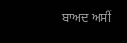ਬਾਅਦ ਅਸੀਂ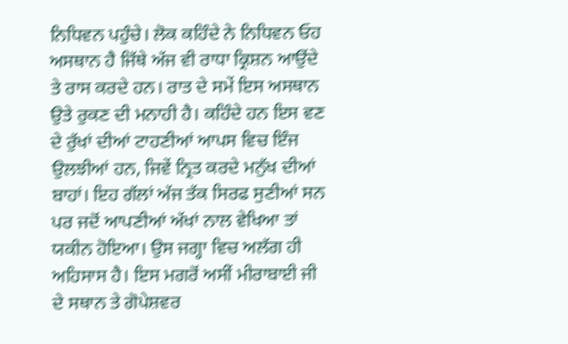ਨਿਧਿਵਨ ਪਹੁੰਚੇ। ਲੋਕ ਕਹਿੰਦੇ ਨੇ ਨਿਧਿਵਨ ਓਹ ਅਸਥਾਨ ਹੈ ਜਿੱਥੇ ਅੱਜ ਵੀ ਰਾਧਾ ਕ੍ਰਿਸ਼ਨ ਆਉਂਦੇ ਤੇ ਰਾਸ ਕਰਦੇ ਹਨ। ਰਾਤ ਦੇ ਸਮੇਂ ਇਸ ਅਸਥਾਨ ਉਤੇ ਰੁਕਣ ਦੀ ਮਨਾਹੀ ਹੈ। ਕਹਿੰਦੇ ਹਨ ਇਸ ਵਣ ਦੇ ਰੁੱਖਾਂ ਦੀਆਂ ਟਾਹਣੀਆਂ ਆਪਸ ਵਿਚ ਇੰਜ ਉਲਝੀਆਂ ਹਨ, ਜਿਵੇਂ ਨ੍ਰਿਤ ਕਰਦੇ ਮਨੁੱਖ ਦੀਆਂ ਬਾਹਾਂ। ਇਹ ਗੱਲਾਂ ਅੱਜ ਤੱਕ ਸਿਰਫ ਸੁਣੀਆਂ ਸਨ ਪਰ ਜਦੋਂ ਆਪਣੀਆਂ ਅੱਖਾਂ ਨਾਲ ਵੇਖਿਆ ਤਾਂ ਯਕੀਨ ਹੋਇਆ। ਉਸ ਜਗ੍ਹਾ ਵਿਚ ਅਲੱਗ ਹੀ ਅਹਿਸਾਸ ਹੈ। ਇਸ ਮਗਰੋਂ ਅਸੀਂ ਮੀਰਾਬਾਈ ਜੀ ਦੇ ਸਥਾਨ ਤੇ ਗੋਪੇਸ਼ਵਰ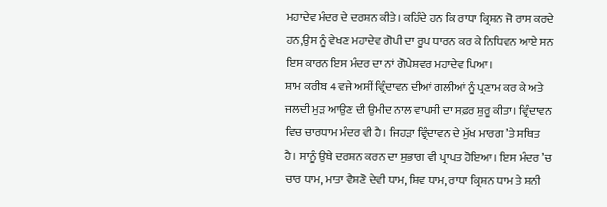ਮਹਾਦੇਵ ਮੰਦਰ ਦੇ ਦਰਸ਼ਨ ਕੀਤੇ। ਕਹਿੰਦੇ ਹਨ ਕਿ ਰਾਧਾ ਕ੍ਰਿਸ਼ਨ ਜੋ ਰਾਸ ਕਰਦੇ ਹਨ,ਉਸ ਨੂੰ ਵੇਖਣ ਮਹਾਦੇਵ ਗੋਪੀ ਦਾ ਰੂਪ ਧਾਰਨ ਕਰ ਕੇ ਨਿਧਿਵਨ ਆਏ ਸਨ ਇਸ ਕਾਰਨ ਇਸ ਮੰਦਰ ਦਾ ਨਾਂ ਗੋਪੇਸ਼ਵਰ ਮਹਾਦੇਵ ਪਿਆ।
ਸ਼ਾਮ ਕਰੀਬ 4 ਵਜੇ ਅਸੀਂ ਵ੍ਰਿੰਦਾਵਨ ਦੀਆਂ ਗਲੀਆਂ ਨੂੰ ਪ੍ਰਣਾਮ ਕਰ ਕੇ ਅਤੇ ਜਲਦੀ ਮੁੜ ਆਉਣ ਦੀ ਉਮੀਦ ਨਾਲ ਵਾਪਸੀ ਦਾ ਸਫ਼ਰ ਸ਼ੁਰੂ ਕੀਤਾ। ਵ੍ਰਿੰਦਾਵਨ ਵਿਚ ਚਾਰਧਾਮ ਮੰਦਰ ਵੀ ਹੈ। ਜਿਹੜਾ ਵ੍ਰਿੰਦਾਵਨ ਦੇ ਮੁੱਖ ਮਾਰਗ ’ਤੇ ਸਥਿਤ ਹੈ। ਸਾਨੂੰ ਉਥੇ ਦਰਸ਼ਨ ਕਰਨ ਦਾ ਸੁਭਾਗ ਵੀ ਪ੍ਰਾਪਤ ਹੋਇਆ। ਇਸ ਮੰਦਰ ’ਚ ਚਾਰ ਧਾਮ, ਮਾਤਾ ਵੈਸ਼ਣੋ ਦੇਵੀ ਧਾਮ, ਸ਼ਿਵ ਧਾਮ, ਰਾਧਾ ਕ੍ਰਿਸ਼ਨ ਧਾਮ ਤੇ ਸ਼ਨੀ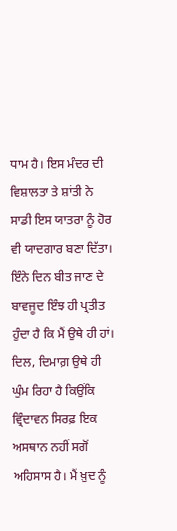ਧਾਮ ਹੈ। ਇਸ ਮੰਦਰ ਦੀ ਵਿਸ਼ਾਲਤਾ ਤੇ ਸ਼ਾਂਤੀ ਨੇ ਸਾਡੀ ਇਸ ਯਾਤਰਾ ਨੂੰ ਹੋਰ ਵੀ ਯਾਦਗਾਰ ਬਣਾ ਦਿੱਤਾ। ਇੰਨੇ ਦਿਨ ਬੀਤ ਜਾਣ ਦੇ ਬਾਵਜੂਦ ਇੰਝ ਹੀ ਪ੍ਰਤੀਤ ਹੁੰਦਾ ਹੈ ਕਿ ਮੈਂ ਉਥੇ ਹੀ ਹਾਂ। ਦਿਲ, ਦਿਮਾਗ਼ ਉਥੇ ਹੀ ਘੁੰਮ ਰਿਹਾ ਹੈ ਕਿਉਂਕਿ ਵ੍ਰਿੰਦਾਵਨ ਸਿਰਫ਼ ਇਕ ਅਸਥਾਨ ਨਹੀਂ ਸਗੋਂ ਅਹਿਸਾਸ ਹੈ। ਮੈਂ ਖ਼ੁਦ ਨੂੰ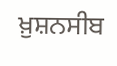ਖ਼ੁਸ਼ਨਸੀਬ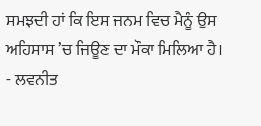ਸਮਝਦੀ ਹਾਂ ਕਿ ਇਸ ਜਨਮ ਵਿਚ ਮੈਨੂੰ ਉਸ ਅਹਿਸਾਸ ’ਚ ਜਿਊਣ ਦਾ ਮੌਕਾ ਮਿਲਿਆ ਹੈ।
- ਲਵਨੀਤ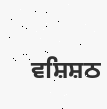ਵਸ਼ਿਸ਼ਠ